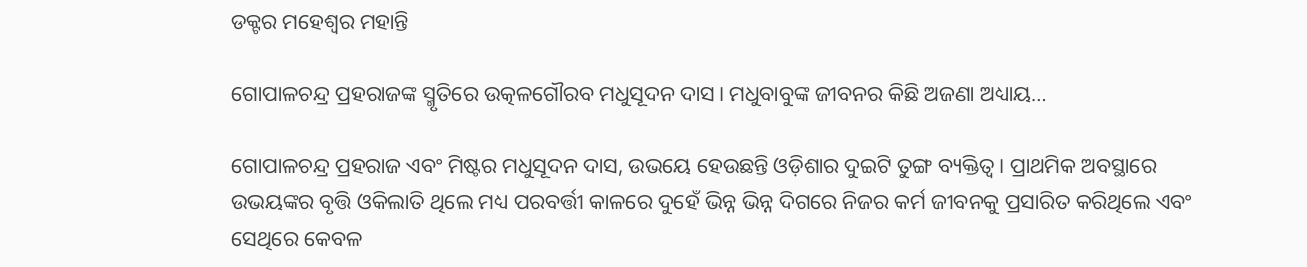ଡକ୍ଟର ମହେଶ୍ୱର ମହାନ୍ତି

ଗୋପାଳଚନ୍ଦ୍ର ପ୍ରହରାଜଙ୍କ ସ୍ମୃତିରେ ଉତ୍କଳଗୌରବ ମଧୁସୂଦନ ଦାସ। ମଧୁବାବୁଙ୍କ ଜୀବନର କିଛି ଅଜଣା ଅଧ୍ୟାୟ…

ଗୋପାଳଚନ୍ଦ୍ର ପ୍ରହରାଜ ଏବଂ ମିଷ୍ଟର ମଧୁସୂଦନ ଦାସ, ଉଭୟେ ହେଉଛନ୍ତି ଓଡ଼ିଶାର ଦୁଇଟି ତୁଙ୍ଗ ବ୍ୟକ୍ତିତ୍ୱ। ପ୍ରାଥମିକ ଅବସ୍ଥାରେ ଉଭୟଙ୍କର ବୃତ୍ତି ଓକିଲାତି ଥିଲେ ମଧ୍ୟ ପରବର୍ତ୍ତୀ କାଳରେ ଦୁହେଁ ଭିନ୍ନ ଭିନ୍ନ ଦିଗରେ ନିଜର କର୍ମ ଜୀବନକୁ ପ୍ରସାରିତ କରିଥିଲେ ଏବଂ ସେଥିରେ କେବଳ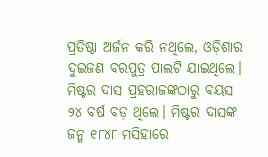ପ୍ରତିଷ୍ଠା ଅର୍ଜନ କରି ନଥିଲେ, ଓଡ଼ିଶାର ଦୁଇଜଣ ବରପୁତ୍ର ପାଲଟି ଯାଇଥିଲେ। ମିଷ୍ଟର ଦାସ ପ୍ରହରାଜଙ୍କଠାରୁ ବୟସ ୨୪ ବର୍ଷ ବଡ଼ ଥିଲେ। ମିଷ୍ଟର ଦାସଙ୍କ ଜନ୍ମ ୧୮୪୮ ମସିହାରେ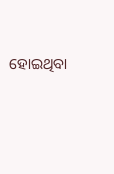ହୋଇଥିବା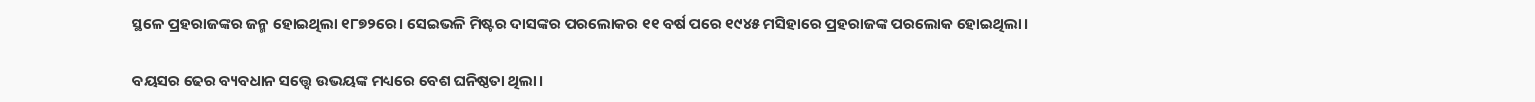ସ୍ଥଳେ ପ୍ରହରାଜଙ୍କର ଜନ୍ମ ହୋଇଥିଲା ୧୮୭୨ରେ। ସେଇଭଳି ମିଷ୍ଟର ଦାସଙ୍କର ପରଲୋକର ୧୧ ବର୍ଷ ପରେ ୧୯୪୫ ମସିହାରେ ପ୍ରହରାଜଙ୍କ ପରଲୋକ ହୋଇଥିଲା।

ବୟସର ଢେର ବ୍ୟବଧାନ ସତ୍ତ୍ୱେ ଉଭୟଙ୍କ ମଧ୍ୟରେ ବେଶ ଘନିଷ୍ଠତା ଥିଲା।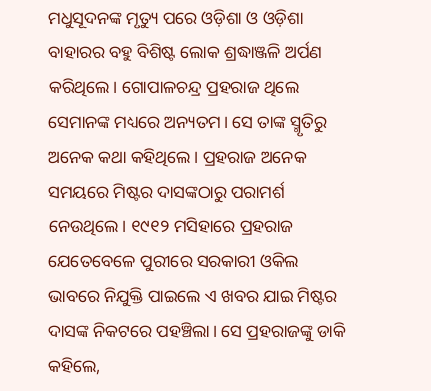ମଧୁସୂଦନଙ୍କ ମୃତ୍ୟୁ ପରେ ଓଡ଼ିଶା ଓ ଓଡ଼ିଶା ବାହାରର ବହୁ ବିଶିଷ୍ଟ ଲୋକ ଶ୍ରଦ୍ଧାଞ୍ଜଳି ଅର୍ପଣ କରିଥିଲେ। ଗୋପାଳଚନ୍ଦ୍ର ପ୍ରହରାଜ ଥିଲେ ସେମାନଙ୍କ ମଧ୍ୟରେ ଅନ୍ୟତମ। ସେ ତାଙ୍କ ସ୍ମୃତିରୁ ଅନେକ କଥା କହିଥିଲେ। ପ୍ରହରାଜ ଅନେକ ସମୟରେ ମିଷ୍ଟର ଦାସଙ୍କଠାରୁ ପରାମର୍ଶ ନେଉଥିଲେ। ୧୯୧୨ ମସିହାରେ ପ୍ରହରାଜ ଯେତେବେଳେ ପୁରୀରେ ସରକାରୀ ଓକିଲ ଭାବରେ ନିଯୁକ୍ତି ପାଇଲେ ଏ ଖବର ଯାଇ ମିଷ୍ଟର ଦାସଙ୍କ ନିକଟରେ ପହଞ୍ଚିଲା। ସେ ପ୍ରହରାଜଙ୍କୁ ଡାକି କହିଲେ,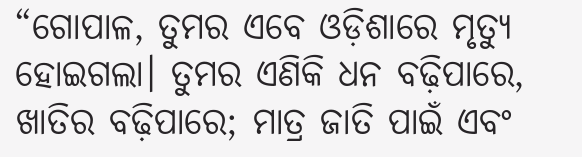“ଗୋପାଳ, ତୁମର ଏବେ ଓଡ଼ିଶାରେ ମୃତ୍ୟୁ ହୋଇଗଲା। ତୁମର ଏଣିକି ଧନ ବଢ଼ିପାରେ, ଖାତିର ବଢ଼ିପାରେ; ମାତ୍ର ଜାତି ପାଇଁ ଏବଂ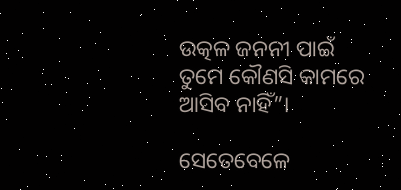ଉତ୍କଳ ଜନନୀ ପାଇଁ ତୁମେ କୌଣସି କାମରେ ଆସିବ ନାହିଁ”।

ସେତେବେଳେ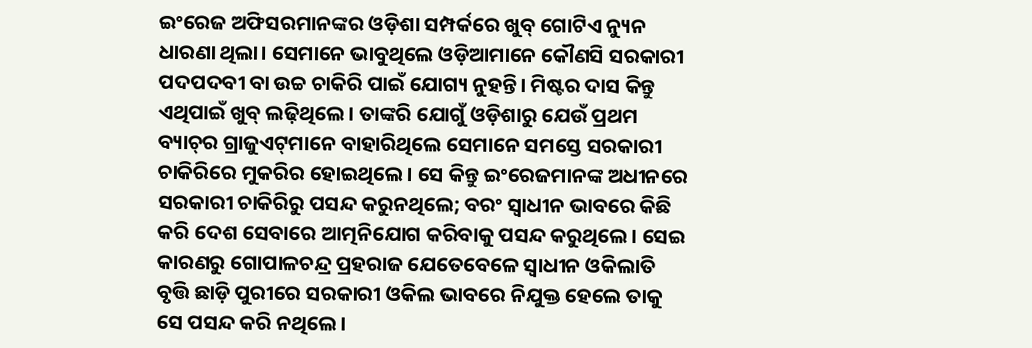ଇଂରେଜ ଅଫିସରମାନଙ୍କର ଓଡ଼ିଶା ସମ୍ପର୍କରେ ଖୁବ୍ ଗୋଟିଏ ନ୍ୟୁନ ଧାରଣା ଥିଲା। ସେମାନେ ଭାବୁଥିଲେ ଓଡ଼ିଆମାନେ କୌଣସି ସରକାରୀ ପଦପଦବୀ ବା ଉଚ୍ଚ ଚାକିରି ପାଇଁ ଯୋଗ୍ୟ ନୁହନ୍ତି। ମିଷ୍ଟର ଦାସ କିନ୍ତୁ ଏଥିପାଇଁ ଖୁବ୍ ଲଢ଼ିଥିଲେ। ତାଙ୍କରି ଯୋଗୁଁ ଓଡ଼ିଶାରୁ ଯେଉଁ ପ୍ରଥମ ବ୍ୟାଚ୍‌ର ଗ୍ରାଜୁଏଟ୍‌ମାନେ ବାହାରିଥିଲେ ସେମାନେ ସମସ୍ତେ ସରକାରୀ ଚାକିରିରେ ମୁକରିର ହୋଇଥିଲେ। ସେ କିନ୍ତୁ ଇଂରେଜମାନଙ୍କ ଅଧୀନରେ ସରକାରୀ ଚାକିରିରୁ ପସନ୍ଦ କରୁନଥିଲେ; ବରଂ ସ୍ୱାଧୀନ ଭାବରେ କିଛି କରି ଦେଶ ସେବାରେ ଆତ୍ମନିଯୋଗ କରିବାକୁ ପସନ୍ଦ କରୁଥିଲେ। ସେଇ କାରଣରୁ ଗୋପାଳଚନ୍ଦ୍ର ପ୍ରହରାଜ ଯେତେବେଳେ ସ୍ୱାଧୀନ ଓକିଲାତି ବୃତ୍ତି ଛାଡ଼ି ପୁରୀରେ ସରକାରୀ ଓକିଲ ଭାବରେ ନିଯୁକ୍ତ ହେଲେ ତାକୁ ସେ ପସନ୍ଦ କରି ନଥିଲେ।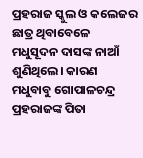ପ୍ରହରାଜ ସ୍କୁଲ ଓ କଲେଜର ଛାତ୍ର ଥିବାବେଳେ ମଧୁସୂଦନ ଦାସଙ୍କ ନାଆଁ ଶୁଣିଥିଲେ। କାରଣ ମଧୁବାବୁ ଗୋପାଳଚନ୍ଦ୍ର ପ୍ରହରାଜଙ୍କ ପିତା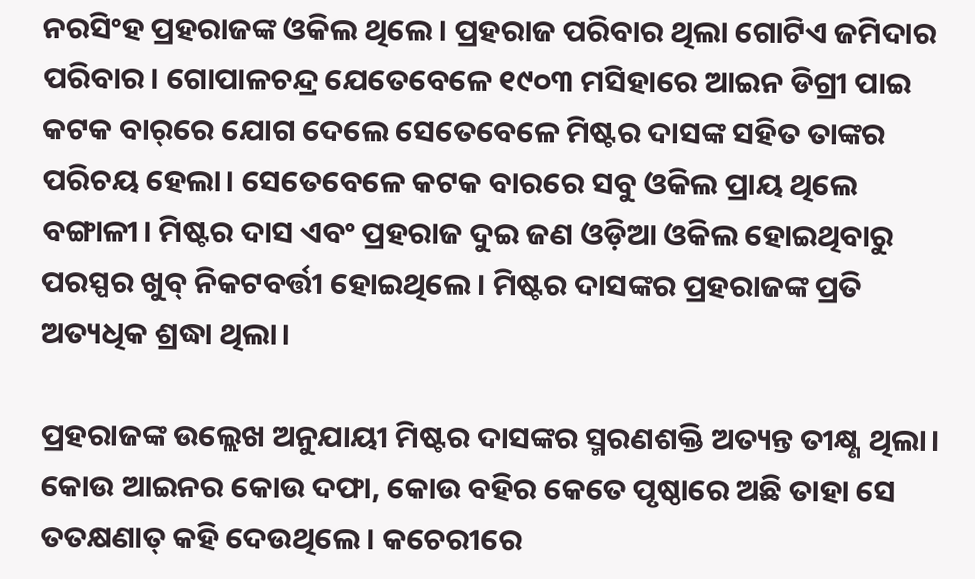ନରସିଂହ ପ୍ରହରାଜଙ୍କ ଓକିଲ ଥିଲେ। ପ୍ରହରାଜ ପରିବାର ଥିଲା ଗୋଟିଏ ଜମିଦାର ପରିବାର। ଗୋପାଳଚନ୍ଦ୍ର ଯେତେବେଳେ ୧୯୦୩ ମସିହାରେ ଆଇନ ଡିଗ୍ରୀ ପାଇ କଟକ ବାର୍‌ରେ ଯୋଗ ଦେଲେ ସେତେବେଳେ ମିଷ୍ଟର ଦାସଙ୍କ ସହିତ ତାଙ୍କର ପରିଚୟ ହେଲା। ସେତେବେଳେ କଟକ ବାରରେ ସବୁ ଓକିଲ ପ୍ରାୟ ଥିଲେ ବଙ୍ଗାଳୀ। ମିଷ୍ଟର ଦାସ ଏବଂ ପ୍ରହରାଜ ଦୁଇ ଜଣ ଓଡ଼ିଆ ଓକିଲ ହୋଇଥିବାରୁ ପରସ୍ପର ଖୁବ୍ ନିକଟବର୍ତ୍ତୀ ହୋଇଥିଲେ। ମିଷ୍ଟର ଦାସଙ୍କର ପ୍ରହରାଜଙ୍କ ପ୍ରତି ଅତ୍ୟଧିକ ଶ୍ରଦ୍ଧା ଥିଲା।

ପ୍ରହରାଜଙ୍କ ଉଲ୍ଲେଖ ଅନୁଯାୟୀ ମିଷ୍ଟର ଦାସଙ୍କର ସ୍ମରଣଶକ୍ତି ଅତ୍ୟନ୍ତ ତୀକ୍ଷ୍ଣ ଥିଲା। କୋଉ ଆଇନର କୋଉ ଦଫା, କୋଉ ବହିର କେତେ ପୃଷ୍ଠାରେ ଅଛି ତାହା ସେ ତତକ୍ଷଣାତ୍ କହି ଦେଉଥିଲେ। କଚେରୀରେ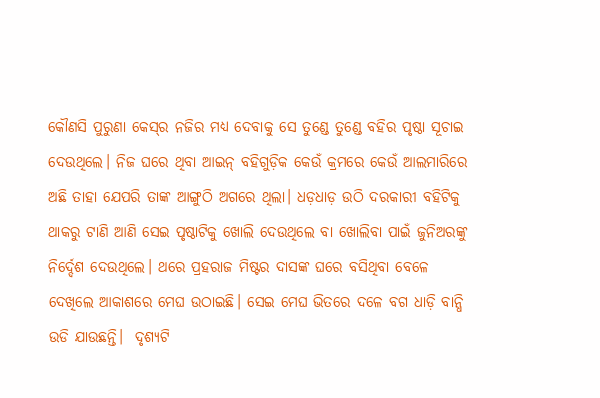କୌଣସି ପୁରୁଣା କେସ୍‌ର ନଜିର ମଧ୍ୟ ଦେବାକୁ ସେ ତୁଣ୍ଡେ ତୁଣ୍ଡେ ବହିର ପୃଷ୍ଠା ସୂଚାଇ ଦେଉଥିଲେ। ନିଜ ଘରେ ଥିବା ଆଇନ୍ ବହିଗୁଡ଼ିକ କେଉଁ କ୍ରମରେ କେଉଁ ଆଲମାରିରେ ଅଛି ତାହା ଯେପରି ତାଙ୍କ ଆଙ୍ଗୁଠି ଅଗରେ ଥିଲା। ଧଡ଼ଧାଡ଼ ଉଠି ଦରକାରୀ ବହିଟିକୁ ଥାକରୁ ଟାଣି ଆଣି ସେଇ ପୃଷ୍ଠାଟିକୁ ଖୋଲି ଦେଉଥିଲେ ବା ଖୋଲିବା ପାଇଁ ଜୁନିଅରଙ୍କୁ ନିର୍ଦ୍ଦେଶ ଦେଉଥିଲେ। ଥରେ ପ୍ରହରାଜ ମିଷ୍ଟର ଦାସଙ୍କ ଘରେ ବସିଥିବା ବେଳେ ଦେଖିଲେ ଆକାଶରେ ମେଘ ଉଠାଇଛି। ସେଇ ମେଘ ଭିତରେ ଦଳେ ବଗ ଧାଡ଼ି ବାନ୍ଧି ଉଡି ଯାଉଛନ୍ତି।  ଦୃଶ୍ୟଟି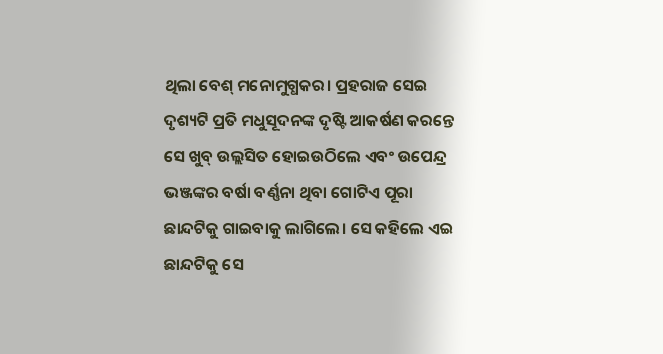ଥିଲା ବେଶ୍ ମନୋମୁଗ୍ଧକର। ପ୍ରହରାଜ ସେଇ ଦୃଶ୍ୟଟି ପ୍ରତି ମଧୁସୂଦନଙ୍କ ଦୃଷ୍ଟି ଆକର୍ଷଣ କରନ୍ତେ ସେ ଖୁବ୍ ଉଲ୍ଲସିତ ହୋଇଉଠିଲେ ଏବଂ ଉପେନ୍ଦ୍ର ଭଞ୍ଜଙ୍କର ବର୍ଷା ବର୍ଣ୍ଣନା ଥିବା ଗୋଟିଏ ପୂରା ଛାନ୍ଦଟିକୁ ଗାଇବାକୁ ଲାଗିଲେ। ସେ କହିଲେ ଏଇ ଛାନ୍ଦଟିକୁ ସେ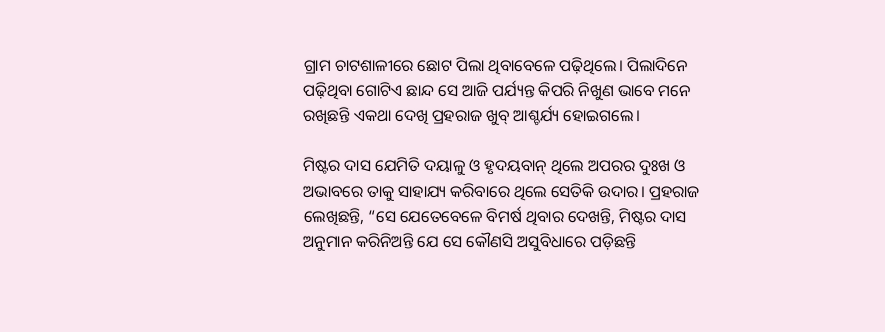ଗ୍ରାମ ଚାଟଶାଳୀରେ ଛୋଟ ପିଲା ଥିବାବେଳେ ପଢ଼ିଥିଲେ। ପିଲାଦିନେ ପଢ଼ିଥିବା ଗୋଟିଏ ଛାନ୍ଦ ସେ ଆଜି ପର୍ଯ୍ୟନ୍ତ କିପରି ନିଖୁଣ ଭାବେ ମନେ ରଖିଛନ୍ତି ଏକଥା ଦେଖି ପ୍ରହରାଜ ଖୁବ୍ ଆଶ୍ଚର୍ଯ୍ୟ ହୋଇଗଲେ।

ମିଷ୍ଟର ଦାସ ଯେମିତି ଦୟାଳୁ ଓ ହୃଦୟବାନ୍ ଥିଲେ ଅପରର ଦୁଃଖ ଓ ଅଭାବରେ ତାକୁ ସାହାଯ୍ୟ କରିବାରେ ଥିଲେ ସେତିକି ଉଦାର। ପ୍ରହରାଜ ଲେଖିଛନ୍ତି, “ସେ ଯେତେବେଳେ ବିମର୍ଷ ଥିବାର ଦେଖନ୍ତି, ମିଷ୍ଟର ଦାସ ଅନୁମାନ କରିନିଅନ୍ତି ଯେ ସେ କୌଣସି ଅସୁବିଧାରେ ପଡ଼ିଛନ୍ତି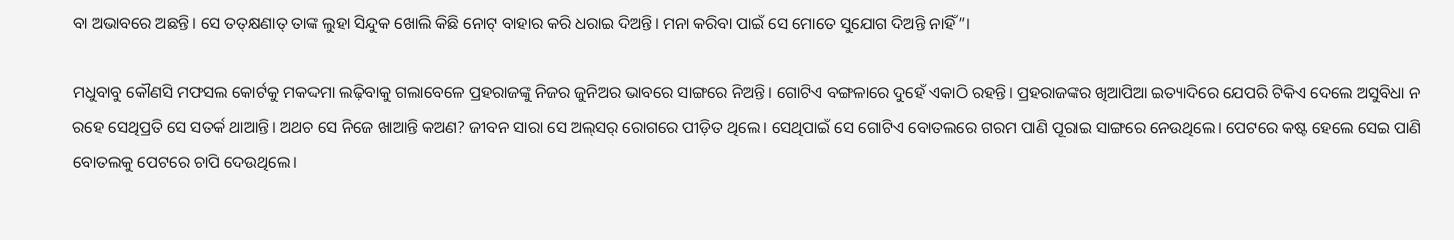ବା ଅଭାବରେ ଅଛନ୍ତି। ସେ ତତ୍‌କ୍ଷଣାତ୍‌ ତାଙ୍କ ଲୁହା ସିନ୍ଦୁକ ଖୋଲି କିଛି ନୋଟ୍ ବାହାର କରି ଧରାଇ ଦିଅନ୍ତି। ମନା କରିବା ପାଇଁ ସେ ମୋତେ ସୁଯୋଗ ଦିଅନ୍ତି ନାହିଁ”।

ମଧୁବାବୁ କୌଣସି ମଫସଲ କୋର୍ଟକୁ ମକଦ୍ଦମା ଲଢ଼ିବାକୁ ଗଲାବେଳେ ପ୍ରହରାଜଙ୍କୁ ନିଜର ଜୁନିଅର ଭାବରେ ସାଙ୍ଗରେ ନିଅନ୍ତି। ଗୋଟିଏ ବଙ୍ଗଳାରେ ଦୁହେଁ ଏକାଠି ରହନ୍ତି। ପ୍ରହରାଜଙ୍କର ଖିଆପିଆ ଇତ୍ୟାଦିରେ ଯେପରି ଟିକିଏ ଦେଲେ ଅସୁବିଧା ନ ରହେ ସେଥିପ୍ରତି ସେ ସତର୍କ ଥାଆନ୍ତି। ଅଥଚ ସେ ନିଜେ ଖାଆନ୍ତି କଅଣ? ଜୀବନ ସାରା ସେ ଅଲ୍‌ସର୍‌ ରୋଗରେ ପୀଡ଼ିତ ଥିଲେ। ସେଥିପାଇଁ ସେ ଗୋଟିଏ ବୋତଲରେ ଗରମ ପାଣି ପୂରାଇ ସାଙ୍ଗରେ ନେଉଥିଲେ। ପେଟରେ କଷ୍ଟ ହେଲେ ସେଇ ପାଣି ବୋତଲକୁ ପେଟରେ ଚାପି ଦେଉଥିଲେ।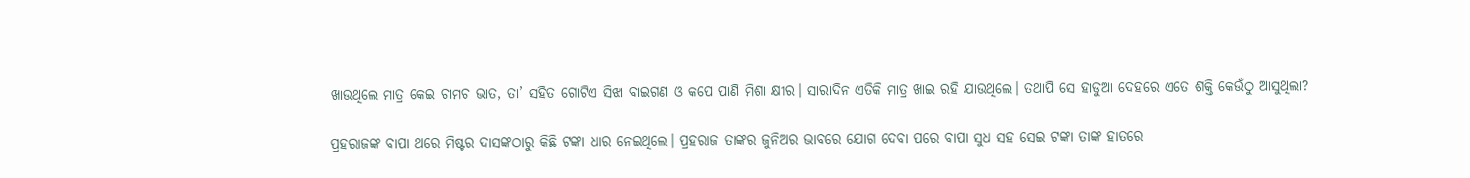ଖାଉଥିଲେ ମାତ୍ର କେଇ ଚାମଚ ଭାତ, ତା’ ସହିତ ଗୋଟିଏ ସିଝା ବାଇଗଣ ଓ କପେ ପାଣି ମିଶା କ୍ଷୀର। ସାରାଦିନ ଏତିକି ମାତ୍ର ଖାଇ ରହି ଯାଉଥିଲେ। ତଥାପି ସେ ହାଡୁଆ ଦେହରେ ଏତେ ଶକ୍ତି କେଉଁଠୁ ଆସୁଥିଲା?

ପ୍ରହରାଜଙ୍କ ବାପା ଥରେ ମିଷ୍ଟର ଦାସଙ୍କଠାରୁ କିଛି ଟଙ୍କା ଧାର ନେଇଥିଲେ। ପ୍ରହରାଜ ତାଙ୍କର ଜୁନିଅର ଭାବରେ ଯୋଗ ଦେବା ପରେ ବାପା ସୁଧ ସହ ସେଇ ଟଙ୍କା ତାଙ୍କ ହାତରେ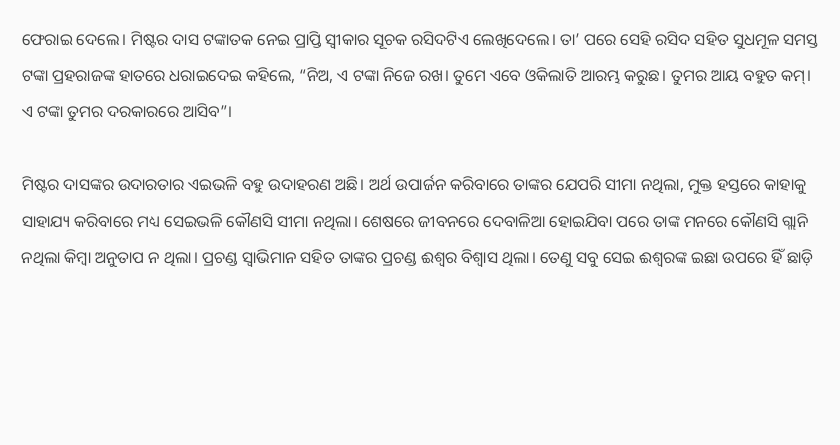ଫେରାଇ ଦେଲେ। ମିଷ୍ଟର ଦାସ ଟଙ୍କାତକ ନେଇ ପ୍ରାପ୍ତି ସ୍ୱୀକାର ସୂଚକ ରସିଦଟିଏ ଲେଖିଦେଲେ। ତା’ ପରେ ସେହି ରସିଦ ସହିତ ସୁଧମୂଳ ସମସ୍ତ ଟଙ୍କା ପ୍ରହରାଜଙ୍କ ହାତରେ ଧରାଇଦେଇ କହିଲେ, “ନିଅ, ଏ ଟଙ୍କା ନିଜେ ରଖ। ତୁମେ ଏବେ ଓକିଲାତି ଆରମ୍ଭ କରୁଛ। ତୁମର ଆୟ ବହୁତ କମ୍। ଏ ଟଙ୍କା ତୁମର ଦରକାରରେ ଆସିବ”।

ମିଷ୍ଟର ଦାସଙ୍କର ଉଦାରତାର ଏଇଭଳି ବହୁ ଉଦାହରଣ ଅଛି। ଅର୍ଥ ଉପାର୍ଜନ କରିବାରେ ତାଙ୍କର ଯେପରି ସୀମା ନଥିଲା, ମୁକ୍ତ ହସ୍ତରେ କାହାକୁ ସାହାଯ୍ୟ କରିବାରେ ମଧ୍ୟ ସେଇଭଳି କୌଣସି ସୀମା ନଥିଲା। ଶେଷରେ ଜୀବନରେ ଦେବାଳିଆ ହୋଇଯିବା ପରେ ତାଙ୍କ ମନରେ କୌଣସି ଗ୍ଲାନି ନଥିଲା କିମ୍ବା ଅନୁତାପ ନ ଥିଲା। ପ୍ରଚଣ୍ଡ ସ୍ୱାଭିମାନ ସହିତ ତାଙ୍କର ପ୍ରଚଣ୍ଡ ଈଶ୍ୱର ବିଶ୍ୱାସ ଥିଲା। ତେଣୁ ସବୁ ସେଇ ଈଶ୍ୱରଙ୍କ ଇଛା ଉପରେ ହିଁ ଛାଡ଼ି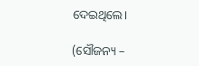ଦେଇଥିଲେ।

(ସୌଜନ୍ୟ –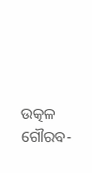ଉତ୍କଳ ଗୌରବ-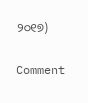୨୦୧୭)

Comment